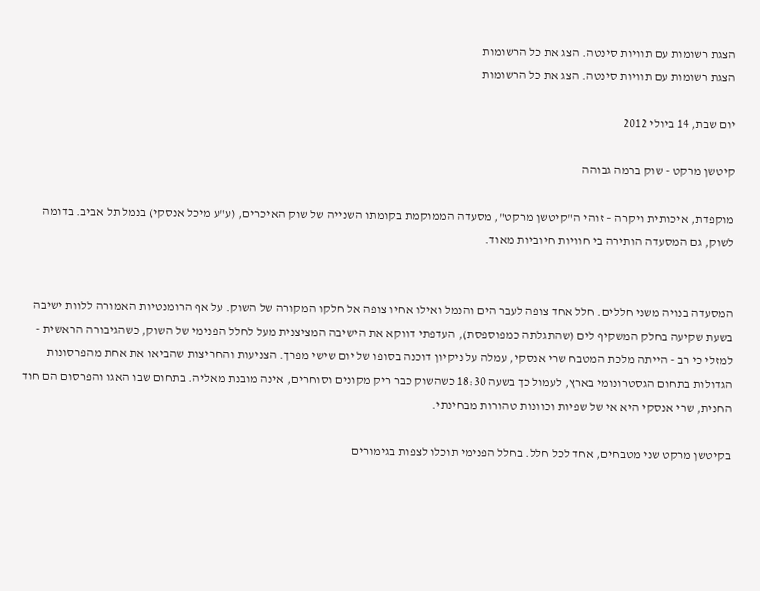הצגת רשומות עם תוויות סינטה. הצג את כל הרשומות
הצגת רשומות עם תוויות סינטה. הצג את כל הרשומות

יום שבת, 14 ביולי 2012

קיטשן מרקט - שוק ברמה גבוהה

מוקפדת, איכותית ויקרה – זוהי ה"קיטשן מרקט", מסעדה הממוקמת בקומתו השנייה של שוק האיכרים, (ע"ע מיכל אנסקי) בנמל תל אביב. בדומה לשוק, גם המסעדה הותירה בי חוויות חיוביות מאוד.


המסעדה בנויה משני חללים. חלל אחד צופה לעבר הים והנמל ואילו אחיו צופה אל חלקו המקורה של השוק. על אף הרומנטיות האמורה ללוות ישיבה בשעת שקיעה בחלק המשקיף לים (שהתגלתה כמפוספסת), העדפתי דווקא את הישיבה המציצנית מעל לחלל הפנימי של השוק, כשהגיבורה הראשית - למזלי כי רב - הייתה מלכת המטבח שרי אנסקי, עמלה על ניקיון דוכנה בסופו של יום שישי מפרך. הצניעות והחריצות שהביאו את אחת מהפרסונות הגדולות בתחום הגסטרונומי בארץ, לעמול כך בשעה 18:30 כשהשוק כבר ריק מקונים וסוחרים, אינה מובנת מאליה. בתחום שבו האגו והפרסום הם חוד החנית, שרי אנסקי היא אי של שפיות וכוונות טהורות מבחינתי.

בקיטשן מרקט שני מטבחים, אחד לכל חלל. בחלל הפנימי תוכלו לצפות בגימורים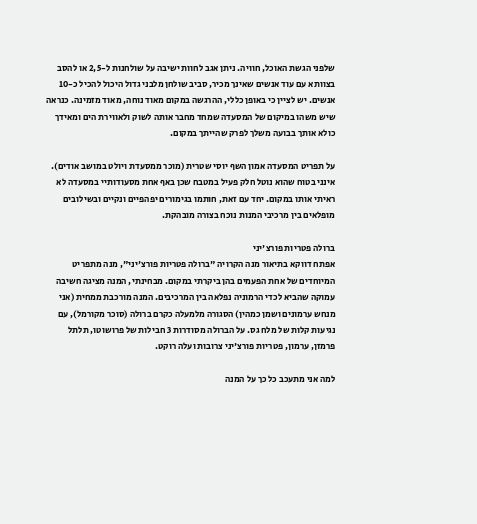שלפני הגשת האוכל, חוויה. ניתן אגב לחוות ישיבה על שולחנות ל-2,5 או להסב בצוותא עם עוד אנשים שאינך מכיר, סביב שולחן מלבני גדול היכול להכיל כ-10 אנשים. יש לציין כי באופן כללי, ההרגשה במקום מאוד נוחה, מאוד מזמינה. כנראה שיש משהו במיקום של המסעדה שמחד מחבר אותה לשוק ולאווירת הים ומאידך כולא אותך בבועה משלך לפרק שהייתך במקום.

על תפריט המסעדה אמון השף יוסי שטרית (מוכר ממסעדת ויולט במושב אודים). אינני בטוח שהוא נוטל חלק פעיל במטבח שכן באף אחת מסעודותיי במסעדה לא ראיתי אותו במקום. יחד עם זאת, חותמו בגימורים יפהפיים ונקיים ובשילובים מופלאים בין מרכיבי המנות נוכח בצורה מובהקת.

ברולה פטריות פורצ'יני
אפתח דווקא בתיאור מנה הקרויה "ברולה פטריות פורצ'יני", מנה מתפריט המיוחדים של אחת הפעמים בהן ביקרתי במקום. מבחינתי, המנה מציגה חשיבה עמוקה שהביא לכדי הרמוניה נפלאה בין המרכיבים. המנה מורכבת ממחית (אני מנחש ערמונים ושמן כמהין) הסגורה מלמעלה כקרם ברולה (סוכר מקורמל), עם נגיעות קלות של מלח גס. על הברולה מסודרות 3 חבילות של פרושוטו, תלתל פרמזן, ערמון, פטריות פורצ'יני צרובות ועלה רוקט.

למה אני מתעכב כל כך על המנה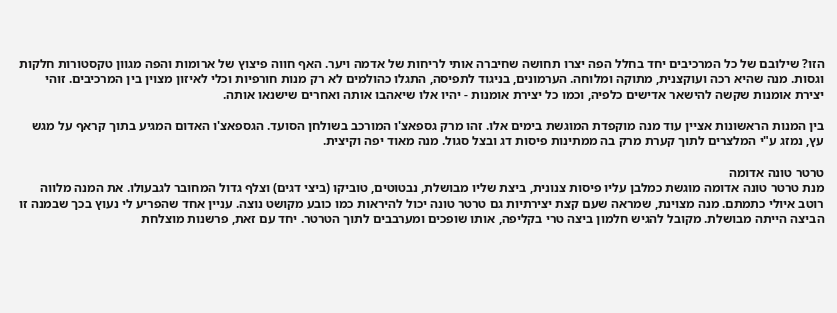הזו? שילובם של כל המרכיבים יחד בחלל הפה יצרו תחושה שחיברה אותי לריחות של אדמה ויער. האף חווה פיצוץ של ארומות והפה מגוון טקסטורות חלקות וגסות. מנה שהיא רכה ועוקצנית, מתוקה ומלוחה. הערמונים, בניגוד לתפיסה, התגלו כהולמים לא רק מנות חורפיות וכלי לאיזון מצוין בין המרכיבים. זוהי יצירת אומנות שקשה להישאר אדישים כלפיה, וכמו כל יצירת אומנות - יהיו אלו שיאהבו אותה ואחרים שישנאו אותה.

בין המנות הראשונות אציין עוד מנה מוקפדת המוגשת בימים אלו. זהו מרק גספאצ'ו המורכב בשולחן הסועד. הגספאצ'ו האדום המגיע בתוך קראף על מגש עץ, נמזג ע"י המלצרים לתוך קערת מרק בה ממתינות פיסות דג ובצל סגול. מנה מאוד יפה וקיצית.

טרטר טונה אדומה
מנת טרטר טונה אדומה מוגשת כמלבן עליו פיסות צנונית, ביצת שליו מבושלת, נבטוטים, טוביקו (ביצי דגים) וצלף גדול המחובר לגבעולו. את המנה מלווה רוטב איולי כתמתם. מנה מצוינת, שמראה שעם קצת יצירתיות גם טרטר טונה יכול להיראות כמו כובע מקושט נוצה. עניין אחד שהפריע לי נעוץ בכך שבמנה זו הביצה הייתה מבושלת. מקובל להגיש חלמון ביצה טרי בקליפה, אותו שופכים ומערבבים לתוך הטרטר. יחד עם זאת, פרשנות מוצלחת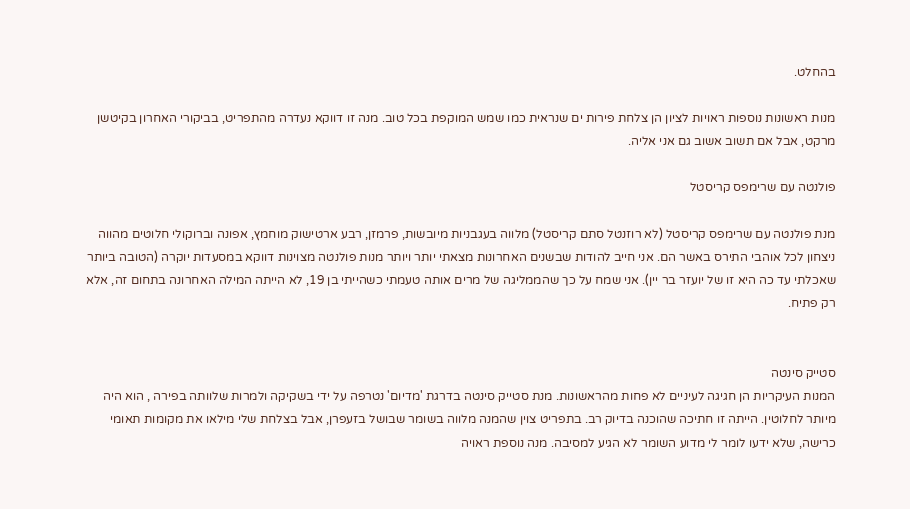בהחלט.

מנות ראשונות נוספות ראויות לציון הן צלחת פירות ים שנראית כמו שמש המוקפת בכל טוב. מנה זו דווקא נעדרה מהתפריט, בביקורי האחרון בקיטשן מרקט, אבל אם תשוב אשוב גם אני אליה.

פולנטה עם שרימפס קריסטל

מנת פולנטה עם שרימפס קריסטל (לא רוזנטל סתם קריסטל) מלווה בעגבניות מיובשות, פרמזן, רבע ארטישוק מוחמץ, אפונה וברוקולי חלוטים מהווה ניצחון לכל אוהבי התירס באשר הם. אני חייב להודות שבשנים האחרונות מצאתי יותר ויותר מנות פולנטה מצוינות דווקא במסעדות יוקרה (הטובה ביותר שאכלתי עד כה היא זו של יועזר בר יין). אני שמח על כך שהממליגה של מרים אותה טעמתי כשהייתי בן 19, לא הייתה המילה האחרונה בתחום זה, אלא רק פתיח.


סטייק סינטה
המנות העיקריות הן חגיגה לעיניים לא פחות מהראשונות. מנת סטייק סינטה בדרגת 'מדיום' נטרפה על ידי בשקיקה ולמרות שלוותה בפירה , הוא היה מיותר לחלוטין. הייתה זו חתיכה שהוכנה בדיוק רב. בתפריט צוין שהמנה מלווה בשומר שבושל בזעפרן, אבל בצלחת שלי מילאו את מקומות תאומי כרישה, שלא ידעו לומר לי מדוע השומר לא הגיע למסיבה. מנה נוספת ראויה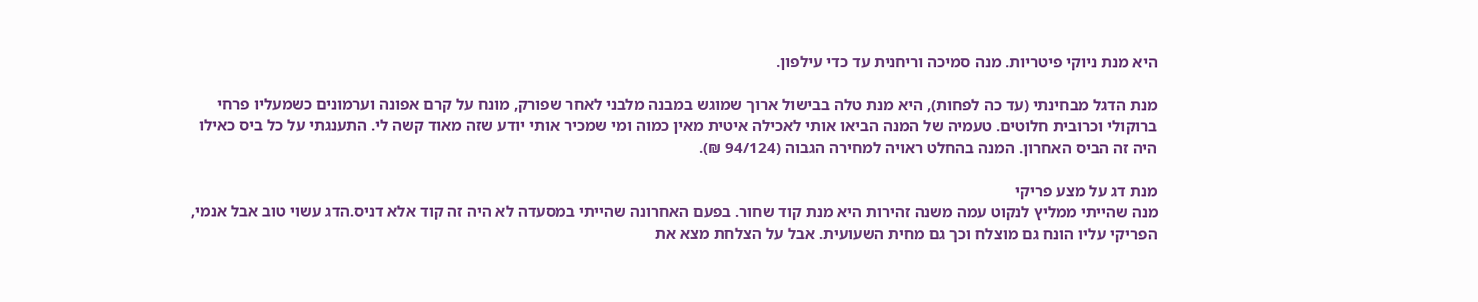היא מנת ניוקי פיטריות. מנה סמיכה וריחנית עד כדי עילפון.

מנת הדגל מבחינתי (עד כה לפחות), היא מנת טלה בבישול ארוך שמוגש במבנה מלבני לאחר שפורק, מונח על קרם אפונה וערמונים כשמעליו פרחי ברוקולי וכרובית חלוטים. טעמיה של המנה הביאו אותי לאכילה איטית מאין כמוה ומי שמכיר אותי יודע שזה מאוד קשה לי. התענגתי על כל ביס כאילו היה זה הביס האחרון. המנה בהחלט ראויה למחירה הגבוה (94/124 ₪).

מנת דג על מצע פריקי
מנה שהייתי ממליץ לנקוט עמה משנה זהירות היא מנת קוד שחור. בפעם האחרונה שהייתי במסעדה לא היה זה קוד אלא דניס.הדג עשוי טוב אבל אנמי, הפריקי עליו הונח גם מוצלח וכך גם מחית השעועית. אבל על הצלחת מצא את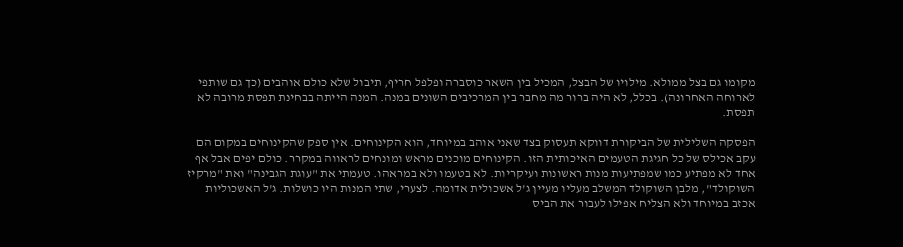מקומו גם בצל ממולא. מילויו של הבצל, המכיל בין השאר כוסברה ופלפל חריף, תיבול שלא כולם אוהבים (כך גם שותפי לארוחה האחרונה). בכלל, לא היה ברור מה מחבר בין המרכיבים השונים במנה. המנה הייתה בבחינת תפסת מרובה לא תפסת.

הפסקה השלילית של הביקורת דווקא תעסוק בצד שאני אוהב במיוחד, הוא הקינוחים. אין ספק שהקינוחים במקום הם עקב אכילס של כל חגיגת הטעמים האיכותית הזו. הקינוחים מוכנים מראש ומונחים לראווה במקרר. כולם יפים אבל אף אחד לא מפתיע כמו שמפתיעות מנות ראשונות ועיקריות. לא בטעמו ולא במראהו. טעמתי את "עוגת הגבינה" ואת "מרקיז השוקולד", מלבן השוקולד המשלב מעליו מעיין ג'ל אשכולית אדומה. לצערי, שתי המנות היו כושלות. ג'ל האשכוליות אכזב במיוחד ולא הצליח אפילו לעבור את הביס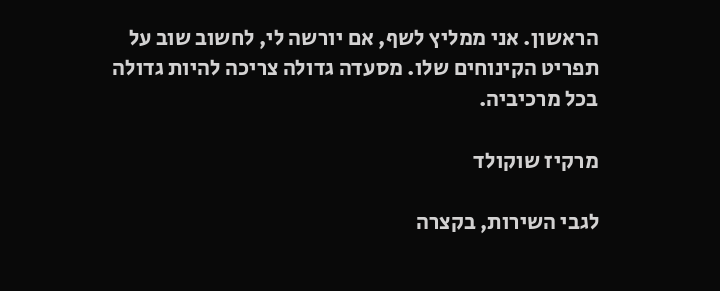הראשון. אני ממליץ לשף, אם יורשה לי, לחשוב שוב על תפריט הקינוחים שלו. מסעדה גדולה צריכה להיות גדולה בכל מרכיביה.

מרקיז שוקולד

לגבי השירות, בקצרה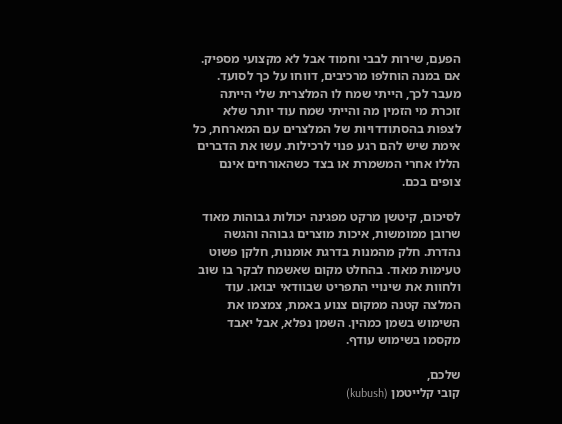הפעם, שירות לבבי וחמוד אבל לא מקצועי מספיק. אם במנה הוחלפו מרכיבים, דווחו על כך לסועד. מעבר לכך, הייתי שמח לו המלצרית שלי הייתה זוכרת מי הזמין מה והייתי שמח עוד יותר שלא לצפות בהסתודדויות של המלצרים עם המארחת, כל אימת שיש להם רגע פנוי לרכילות. עשו את הדברים הללו אחרי המשמרת או בצד כשהאורחים אינם צופים בכם.

לסיכום, קיטשן מרקט מפגינה יכולות גבוהות מאוד שרובן ממומשות, איכות מוצרים גבוהה והגשה נהדרת. חלק מהמנות בדרגת אומנות, חלקן פשוט טעימות מאוד. בהחלט מקום שאשמח לבקר בו שוב ולחוות את שינויי התפריט שבוודאי יבואו. עוד המלצה קטנה ממקום צנוע באמת, צמצמו את השימוש בשמן כמהין. השמן נפלא, אבל יאבד מקסמו בשימוש עודף.

שלכם,
קובי קלייטמן (kubush)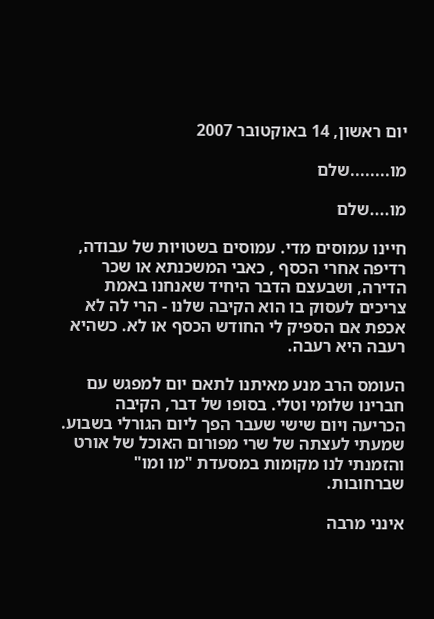יום ראשון, 14 באוקטובר 2007

מו........שלם

מו....שלם

חיינו עמוסים מדי. עמוסים בשטויות של עבודה, רדיפה אחרי הכסף , כאבי המשכנתא או שכר הדירה, ושבעצם הדבר היחיד שאנחנו באמת צריכים לעסוק בו הוא הקיבה שלנו - הרי לה לא אכפת אם הספיק לי החודש הכסף או לא. כשהיא רעבה היא רעבה.

העומס הרב מנע מאיתנו לתאם יום למפגש עם חברינו שלומי וטלי. בסופו של דבר, הקיבה הכריעה ויום שישי שעבר הפך ליום הגורלי בשבוע. שמעתי לעצתה של שרי מפורום האוכל של אורט והזמנתי לנו מקומות במסעדת "מו ומו" שברחובות.

אינני מרבה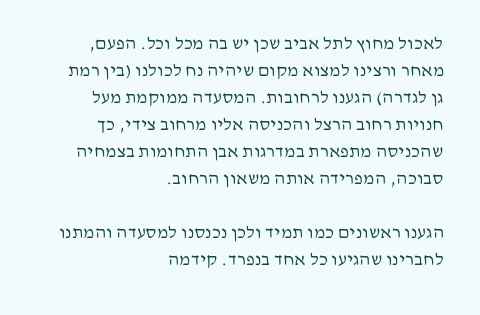לאכול מחוץ לתל אביב שכן יש בה מכל וכל. הפעם, מאחר ורצינו למצוא מקום שיהיה נח לכולנו (בין רמת גן לגדרה) הגענו לרחובות. המסעדה ממוקמת מעל חנויות רחוב הרצל והכניסה אליו מרחוב צידי, כך שהכניסה מתפארת במדרגות אבן התחומות בצמחיה סבוכה, המפרידה אותה משאון הרחוב.

הגענו ראשונים כמו תמיד ולכן נכנסנו למסעדה והמתנו לחברינו שהגיעו כל אחד בנפרד. קידמה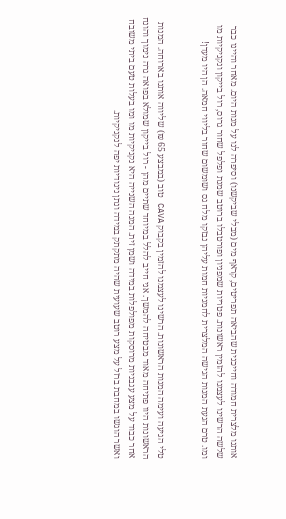אותנו מלצרית חמודה וחייכנית שהביאה תפריטים, קראף מים (מבלי שביקשנו) וסיפרה לנו על מנות היום. מאחר והיינו כבר שלשה הרשינו לעצמנו להזמין ראשונות. פטריות שמפניון ופורטבלו ברוטב שמנת ופלפל שחור גרוס, רול בייקון ונקניקיות מו ומו. טרם הגעת המנות הגישה המלצרית לחמניות חמות עליהן נבזקו מלח גס ושומשום שחור בליווי חמאה. הן היו מעדן!


טלי הגיעה ועימה המנות הראשונות. הרשינו לעצמנו להזמין בקבוק CAVA טוב (במבצע 65 ₪) שליווה אותנו בארוחה. המנות הראשונות היוו פתיחה מאוד מבטיחה להמשך. אני חייב להלל במיוחד שתיים מהן - רול בייקון שמולא בפואה גרה נימוך והונח אחר כבוד על מצע עגבניות מרוסקות מפולפלות במידה ושמן זית. המנה השנייה היא נקניקיות מו ומו בעלות טעם ביתי משובח ואשר הוגשו במחבת ברזל על מצע רוטב שעועית שהיה מתקתק במידה ונתן ניגודיות יפה לנקניקיות.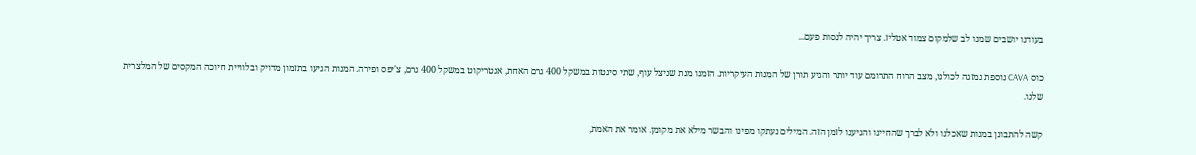בעודנו יושבים שמנו לב שלמקום צמוד אטליז. צריך יהיה לנסות פעם...

כוס CAVA נוספת נמזגה לכולנו, מצב הרוח התרומם עוד יותר והגיע תורן של המנות העיקריות. הזמנו מנת שניצל עוף, שתי סינטות במשקל 400 גרם האחת, אנטריקוט במשקל 400 גרם, צ'יפס ופירה. המנות הגיעו בתזמון מדויק ובלוויית חיוכה המקסים של המלצרית שלנו.

קשה להתבונן במנות שאכלנו ולא לברך שהחיינו והגיענו לזמן הזה. המילים נעתקו מפינו והבשר מילא את מקומן. אומר את האמת,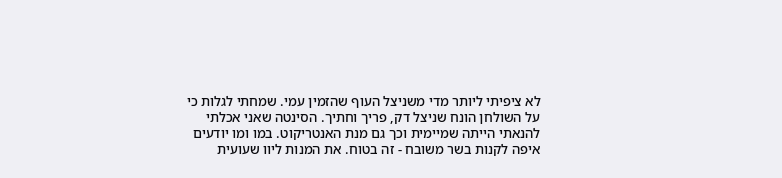לא ציפיתי ליותר מדי משניצל העוף שהזמין עמי. שמחתי לגלות כי על השולחן הונח שניצל דק, פריך וחתיך. הסינטה שאני אכלתי להנאתי הייתה שמיימית וכך גם מנת האנטריקוט. במו ומו יודעים איפה לקנות בשר משובח - זה בטוח. את המנות ליוו שעועית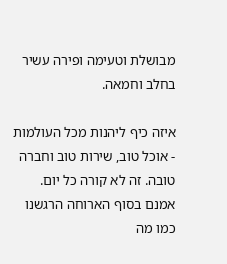מבושלת וטעימה ופירה עשיר בחלב וחמאה.

איזה כיף ליהנות מכל העולמות - אוכל טוב, שירות טוב וחברה טובה. זה לא קורה כל יום.
אמנם בסוף הארוחה הרגשנו כמו מה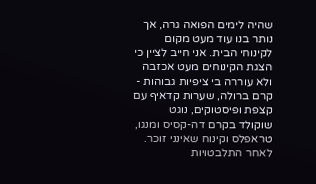שהיה לימים הפואה גרה, אך נותר בנו עוד מעט מקום לקינוחי הבית. אני חייב לציין כי הצגת הקינוחים מעט אכזבה ולא עוררה בי ציפיות גבוהות - קרם ברולה, שערות קדאיף עם קצפת ופיסטוקים, נוגט שוקולד בקרם דה-קסיס ומנגו, טראפלס וקינוח שאינני זוכר. לאחר התלבטויות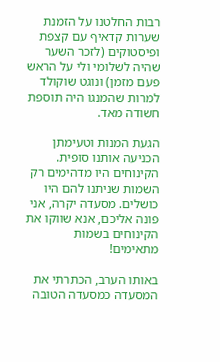רבות החלטנו על הזמנת שערות קדאיף עם קצפת ופיסטוקים (לזכר השער שהיה לשלומי ולי על הראש פעם מזמן) ונוגט שוקולד למרות שהמנגו היה תוספת חשודה מאד.

הגעת המנות וטעימתן הכניעה אותנו סופית. הקינוחים היו מדהימים רק השמות שניתנו להם היו כושלים. מסעדה יקרה, אני פונה אליכם, אנא שווקו את הקינוחים בשמות מתאימים!

באותו הערב, הכתרתי את המסעדה כמסעדה הטובה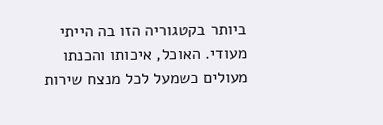ביותר בקטגוריה הזו בה הייתי מעודי. האוכל, איכותו והכנתו מעולים כשמעל לכל מנצח שירות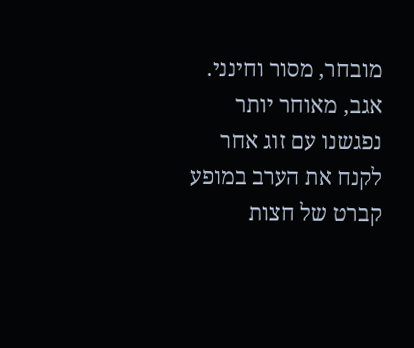מובחר, מסור וחינני.
אגב, מאוחר יותר נפגשנו עם זוג אחר לקנח את הערב במופע קברט של חצות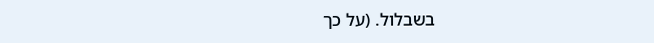בשבלול. (על כך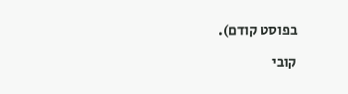בפוסט קודם).

קובי